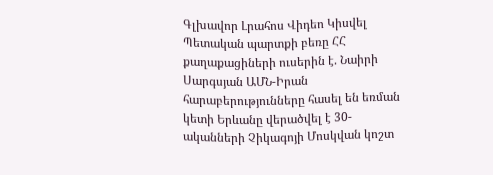Գլխավոր Լրահոս Վիդեո Կիսվել
Պետական պարտքի բեռը ՀՀ քաղաքացիների ուսերին է. Նաիրի Սարգսյան ԱՄՆ-Իրան հարաբերությունները հասել են եռման կետի Երևանը վերածվել է 30-ականների Չիկագոյի Մոսկվան կոշտ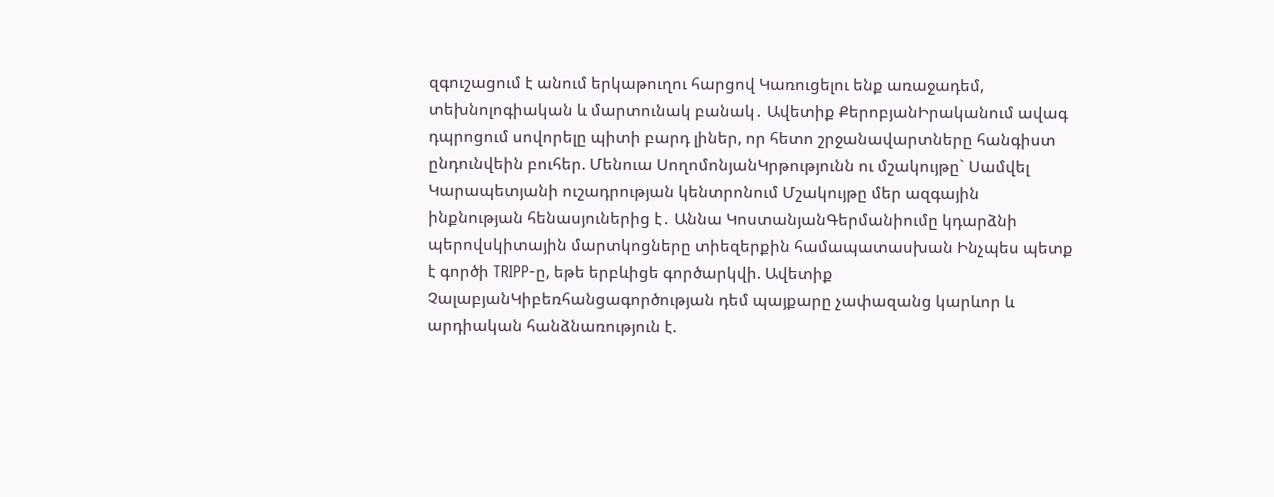զգուշացում է անում երկաթուղու հարցով Կառուցելու ենք առաջադեմ, տեխնոլոգիական և մարտունակ բանակ․ Ավետիք ՔերոբյանԻրականում ավագ դպրոցում սովորելը պիտի բարդ լիներ, որ հետո շրջանավարտները հանգիստ ընդունվեին բուհեր. Մենուա ՍողոմոնյանԿրթությունն ու մշակույթը` Սամվել Կարապետյանի ուշադրության կենտրոնում Մշակույթը մեր ազգային ինքնության հենասյուներից է․ Աննա ԿոստանյանԳերմանիումը կդարձնի պերովսկիտային մարտկոցները տիեզերքին համապատասխան Ինչպես պետք է գործի TRIPP-ը, եթե երբևիցե գործարկվի. Ավետիք ՉալաբյանԿիբեռհանցագործության դեմ պայքարը չափազանց կարևոր և արդիական հանձնառություն է.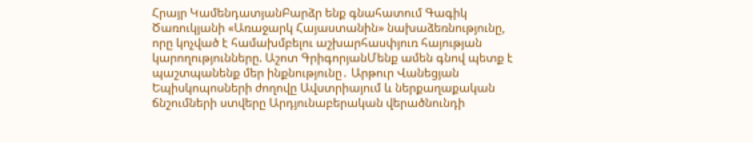Հրայր ԿամենդատյանԲարձր ենք գնահատում Գագիկ Ծառուկյանի «Առաջարկ Հայաստանին» նախաձեռնությունը, որը կոչված է համախմբելու աշխարհասփյուռ հայության կարողությունները. Աշոտ ԳրիգորյանՄենք ամեն գնով պետք է պաշտպանենք մեր ինքնությունը․ Արթուր Վանեցյան Եպիսկոպոսների ժողովը Ավստրիայում և ներքաղաքական ճնշումների ստվերը Արդյունաբերական վերածնունդի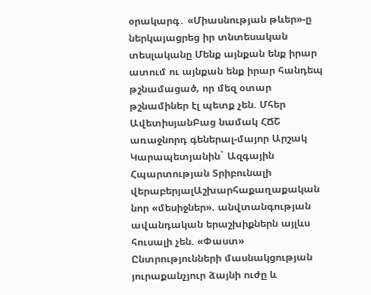օրակարգ․ «Միասնության թևեր»-ը ներկայացրեց իր տնտեսական տեսլականը Մենք այնքան ենք իրար ատում ու այնքան ենք իրար հանդեպ թշնամացած, որ մեզ օտար թշնամիներ էլ պետք չեն. Մհեր ԱվետիսյանԲաց նամակ ՀՃՇ առաջնորդ գեներալ-մայոր Արշակ Կարապետյանին` Ազգային Հպարտության Տրիբունալի վերաբերյալԱշխարհաքաղաքական նոր «մեսիջներ». անվտանգության ավանդական երաշխիքներն այլևս հուսալի չեն. «Փաստ» Ընտրությունների մասնակցության յուրաքանչյուր ձայնի ուժը և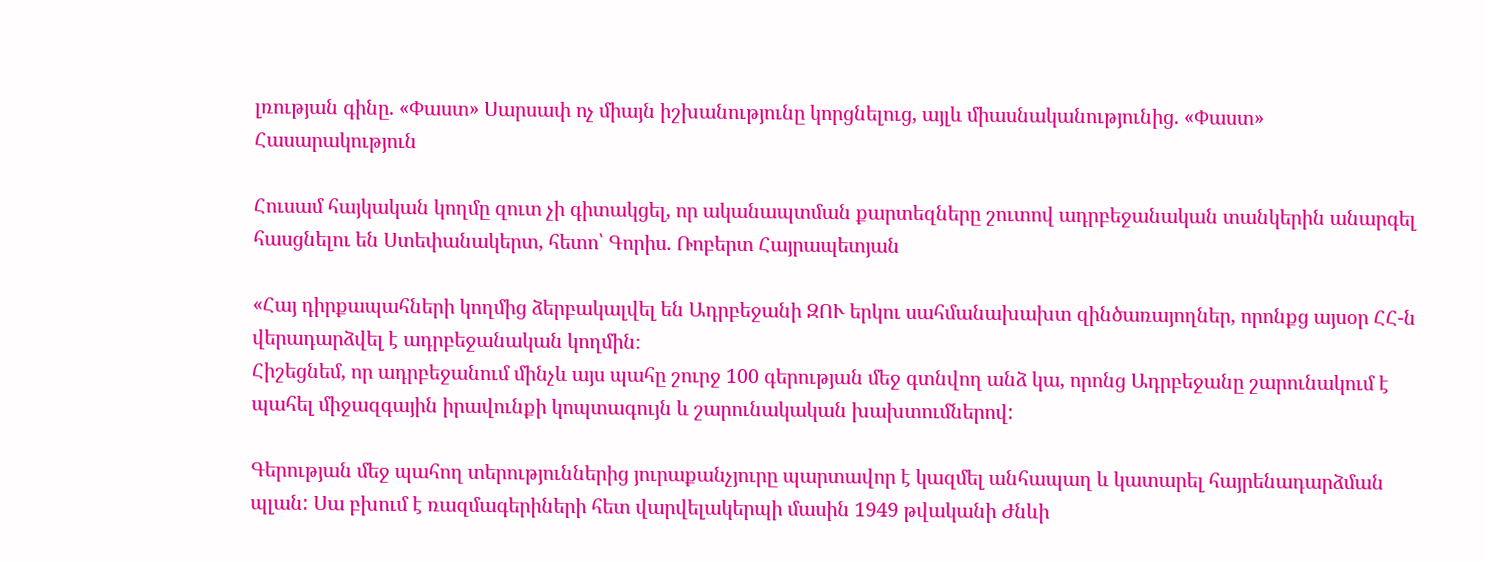լռության գինը. «Փաստ» Սարսափ ոչ միայն իշխանությունը կորցնելուց, այլև միասնականությունից. «Փաստ»
Հասարակություն

Հուսամ հայկական կողմը զուտ չի գիտակցել, որ ականապտման քարտեզները շուտով ադրբեջանական տանկերին անարգել հասցնելու են Ստեփանակերտ, հետո՝ Գորիս. Ռոբերտ Հայրապետյան

«Հայ դիրքապահների կողմից ձերբակալվել են Ադրբեջանի ԶՈՒ երկու սահմանախախտ զինծառայողներ, որոնքց այսօր ՀՀ-ն վերադարձվել է ադրբեջանական կողմին։
Հիշեցնեմ, որ ադրբեջանում մինչև այս պահը շուրջ 100 գերության մեջ գտնվող անձ կա, որոնց Ադրբեջանը շարունակում է պահել միջազգային իրավունքի կոպտագույն և շարունակական խախտումներով:

Գերության մեջ պահող տերություններից յուրաքանչյուրը պարտավոր է կազմել անհապաղ և կատարել հայրենադարձման պլան: Սա բխում է ռազմագերիների հետ վարվելակերպի մասին 1949 թվականի Ժնևի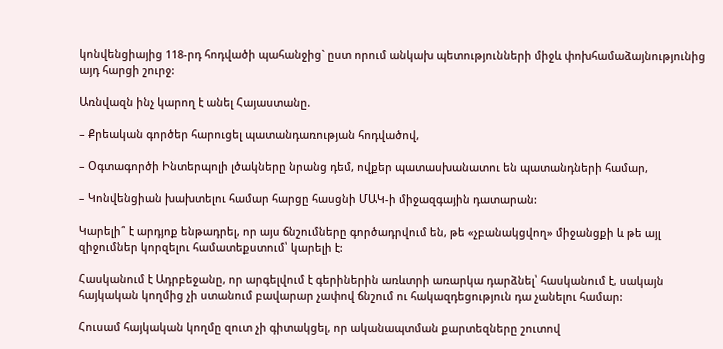կոնվենցիայից 118-րդ հոդվածի պահանջից` ըստ որում անկախ պետությունների միջև փոխհամաձայնությունից այդ հարցի շուրջ:

Առնվազն ինչ կարող է անել Հայաստանը.

– Քրեական գործեր հարուցել պատանդառության հոդվածով,

– Օգտագործի Ինտերպոլի լծակները նրանց դեմ, ովքեր պատասխանատու են պատանդների համար,

– Կոնվենցիան խախտելու համար հարցը հասցնի ՄԱԿ-ի միջազգային դատարան:

Կարելի՞ է արդյոք ենթադրել, որ այս ճնշումները գործադրվում են, թե «չբանակցվող» միջանցքի և թե այլ զիջումներ կորզելու համատեքստում՝ կարելի է:

Հասկանում է Ադրբեջանը, որ արգելվում է գերիներին առևտրի առարկա դարձնել՝ հասկանում է, սակայն հայկական կողմից չի ստանում բավարար չափով ճնշում ու հակազդեցություն դա չանելու համար:

Հուսամ հայկական կողմը զուտ չի գիտակցել, որ ականապտման քարտեզները շուտով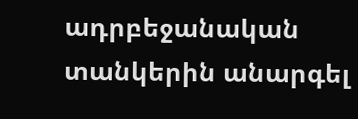ադրբեջանական տանկերին անարգել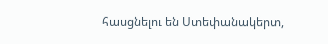հասցնելու են Ստեփանակերտ,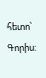հետո՝ Գորիս: